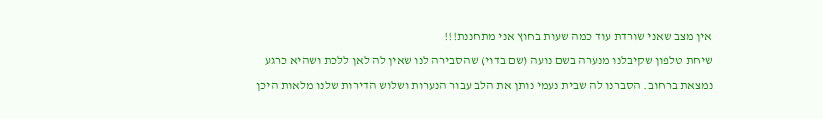אין מצב שאני שורדת עוד כמה שעות בחוץ אני מתחננת!!!
שיחת טלפון שקיבלנו מנערה בשם נועה (שם בדוי) שהסבירה לנו שאין לה לאן ללכת ושהיא כרגע נמצאת ברחוב. הסברנו לה שבית נעמי נותן את הלב עבור הנערות ושלוש הדירות שלנו מלאות היכן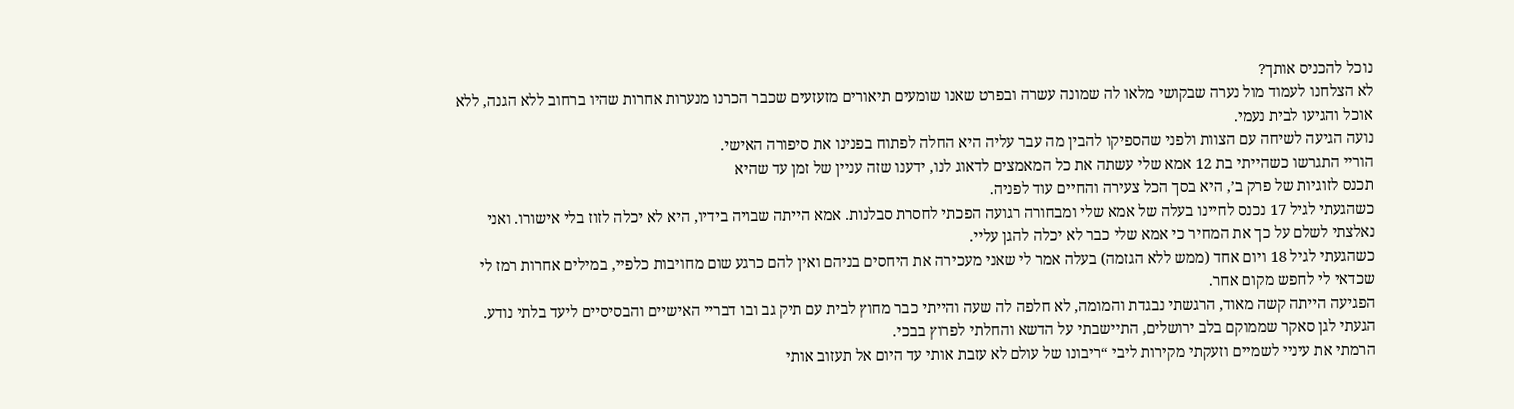נוכל להכניס אותך?
לא הצלחנו לעמוד מול נערה שבקושי מלאו לה שמונה עשרה ובפרט שאנו שומעים תיאורים מזעזעים שכבר הכרנו מנערות אחרות שהיו ברחוב ללא הגנה, ללא אוכל והגיעו לבית נעמי.
נועה הגיעה לשיחה עם הצוות ולפני שהספיקו להבין מה עבר עליה היא החלה לפתוח בפנינו את סיפורה האישי.
הוריי התגרשו כשהייתי בת 12 אמא שלי עשתה את כל המאמצים לדאוג לנו, ידענו שזה עניין של זמן עד שהיא
תכנס לזוגיות של פרק ב’, היא בסך הכל צעירה והחיים עוד לפניה.
כשהגעתי לגיל 17 נכנס לחיינו בעלה של אמא שלי ומבחורה רגועה הפכתי לחסרת סבלנות. אמא הייתה שבויה בידיו, היא לא יכלה לזוז בלי אישורו. ואני נאלצתי לשלם על כך את המחיר כי אמא שלי כבר לא יכלה להגן עליי.
כשהגעתי לגיל 18 ויום אחד (ממש ללא הגזמה) בעלה אמר לי שאני מעכירה את היחסים בניהם ואין להם כרגע שום מחויבות כלפיי, במילים אחרות רמז לי שכדאי לי לחפש מקום אחר.
הפגיעה הייתה קשה מאוד, הרגשתי נבגדת והמומה, לא חלפה לה שעה והייתי כבר מחוץ לבית עם תיק גב ובו דבריי האישיים והבסיסיים ליעד בלתי נודע.
הגעתי לגן סאקר שממוקם בלב ירושלים, התיישבתי על הדשא והחלתי לפרוץ בבכי.
הרמתי את עיניי לשמיים וזעקתי מקירות ליבי “ריבונו של עולם לא עזבת אותי עד היום אל תעזוב אותי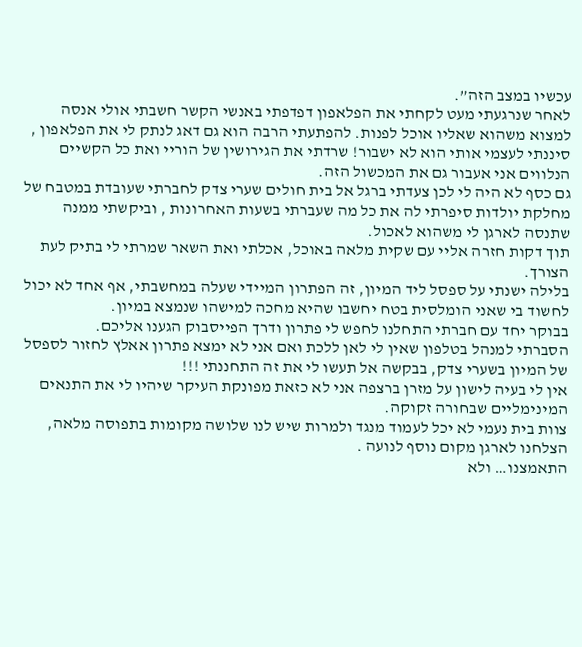עכשיו במצב הזה”.
לאחר שנרגעתי מעט לקחתי את הפלאפון דפדפתי באנשי הקשר חשבתי אולי אנסה למצוא משהוא שאליו אוכל לפנות. להפתעתי הרבה הוא גם דאג לנתק לי את הפלאפון , סיננתי לעצמי אותי הוא לא ישבור! שרדתי את הגירושין של הוריי ואת כל הקשיים הנלווים אני אעבור גם את המכשול הזה.
גם כסף לא היה לי לכן צעדתי ברגל אל בית חולים שערי צדק לחברתי שעובדת במטבח של מחלקת יולדות סיפרתי לה את כל מה שעברתי בשעות האחרונות , וביקשתי ממנה שתנסה לארגן לי משהוא לאכול.
תוך דקות חזרה אליי עם שקית מלאה באוכל, אכלתי ואת השאר שמרתי לי בתיק לעת הצורך.
בלילה ישנתי על ספסל ליד המיון, זה הפתרון המיידי שעלה במחשבתי, אף אחד לא יכול לחשוד בי שאני הומלסית בטח יחשבו שהיא מחכה למישהו שנמצא במיון.
בבוקר יחד עם חברתי התחלנו לחפש לי פתרון ודרך הפייסבוק הגענו אליכם.
הסברתי למנהל בטלפון שאין לי לאן ללכת ואם אני לא ימצא פתרון אאלץ לחזור לספסל של המיון בשערי צדק, בבקשה אל תעשו לי את זה התחננתי !!!
אין לי בעיה לישון על מזרן ברצפה אני לא כזאת מפונקת העיקר שיהיו לי את התנאים המינימליים שבחורה זקוקה.
צוות בית נעמי לא יכל לעמוד מנגד ולמרות שיש לנו שלושה מקומות בתפוסה מלאה, הצלחנו לארגן מקום נוסף לנועה .
התאמצנו… ולא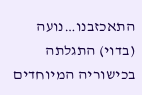התאכזבנו…נועה (בדוי) התגלתה בכישוריה המיוחדים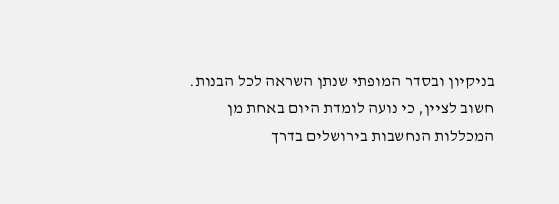בניקיון ובסדר המופתי שנתן השראה לכל הבנות.
חשוב לציין, כי נועה לומדת היום באחת מן המכללות הנחשבות בירושלים בדרך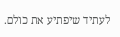לעתיד שיפתיע את כולם.